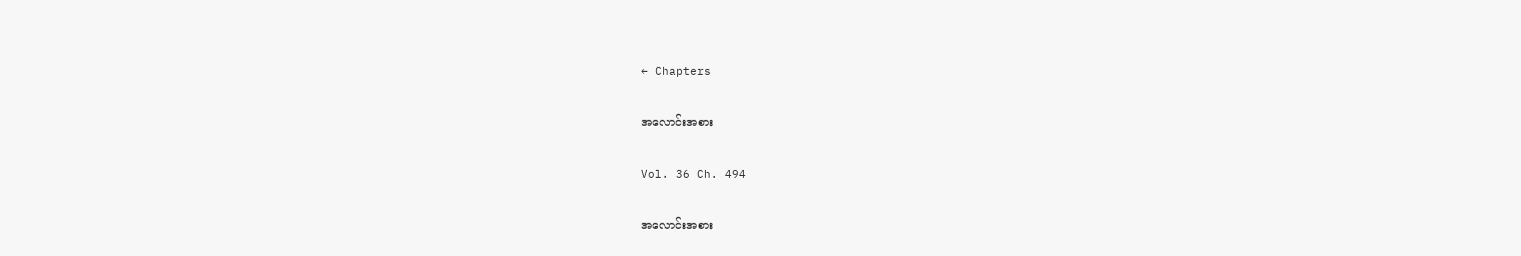← Chapters

အလောင်းအစား

Vol. 36 Ch. 494

အလောင်းအစား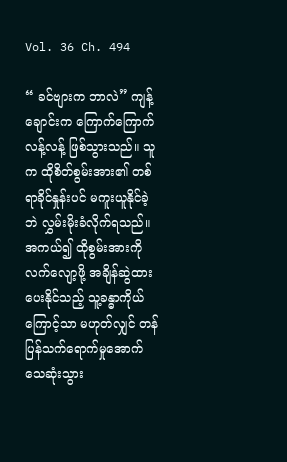Vol. 36 Ch. 494

“ ခင်ဗျားက ဘာလဲ” ကျန့်ချောင်းက ကြောက်ကြောက်လန့်လန့် ဖြစ်သွားသည်။ သူက ထိုစိတ်စွမ်းအား၏ တစ်ရာခိုင်နှုန်းပင် မကူးယူနိုင်ခဲ့ဘဲ လွှမ်းမိုးခံလိုက်ရသည်။ အကယ်၍ ထိုစွမ်းအားကို လက်လျော့ဖို့ အချိန်ဆွဲထားပေးနိုင်သည့် သူ့ခန္ဓာကိုယ်ကြောင့်သာ မဟုတ်လျှင် တန်ပြန်သက်ရောက်မှုအောက် သေဆုံးသွား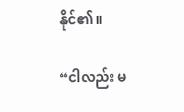နိုင်၏။

“ငါလည်း မ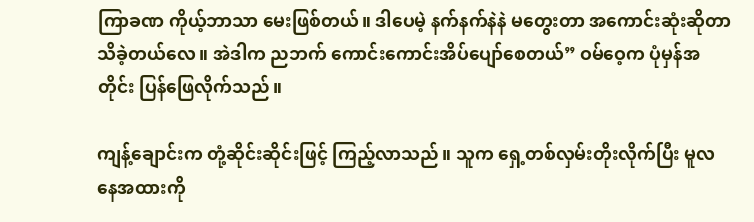ကြာခဏ ကိုယ့်ဘာသာ မေးဖြစ်တယ်။ ဒါပေမဲ့ နက်နက်နဲနဲ မတွေးတာ အကောင်းဆုံးဆိုတာ သိခဲ့တယ်လေ။ အဲဒါက ညဘက် ကောင်းကောင်းအိပ်ပျော်စေတယ်” ဝမ်ဝေ့က ပုံမှန်အတိုင်း ပြန်ဖြေလိုက်သည်။

ကျန့်ချောင်းက တုံ့ဆိုင်းဆိုင်းဖြင့် ကြည့်လာသည်။ သူက ရှေ့တစ်လှမ်းတိုးလိုက်ပြီး မူလနေအထားကို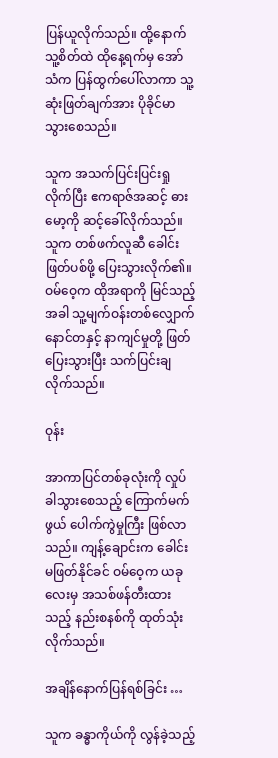ပြန်ယူလိုက်သည်။ ထို့နောက် သူ့စိတ်ထဲ ထိုနေ့ရက်မှ အော်သံက ပြန်ထွက်ပေါ်လာကာ သူ့ဆုံးဖြတ်ချက်အား ပိုခိုင်မာသွားစေသည်။

သူက အသက်ပြင်းပြင်းရှုလိုက်ပြီး ဧကရာဇ်အဆင့် ဓားမော့ကို ဆင့်ခေါ်လိုက်သည်။ သူက တစ်ဖက်လူဆီ ခေါင်းဖြတ်ပစ်ဖို့ ပြေးသွားလိုက်၏။ ဝမ်ဝေ့က ထိုအရာကို မြင်သည့်အခါ သူ့မျက်ဝန်းတစ်လျှောက် နောင်တနှင့် နာကျင်မှုတို့ ဖြတ်ပြေးသွားပြီး သက်ပြင်းချလိုက်သည်။

ဝုန်း

အာကာပြင်တစ်ခုလုံးကို လှုပ်ခါသွားစေသည့် ကြောက်မက်ဖွယ် ပေါက်ကွဲမှုကြီး ဖြစ်လာသည်။ ကျန့်ချောင်းက ခေါင်းမဖြတ်နိုင်ခင် ဝမ်ဝေ့က ယခုလေးမှ အသစ်ဖန်တီးထားသည့် နည်းစနစ်ကို ထုတ်သုံးလိုက်သည်။

အချိန်နောက်ပြန်ရစ်ခြင်း …

သူက ခန္ဓာကိုယ်ကို လွန်ခဲ့သည့်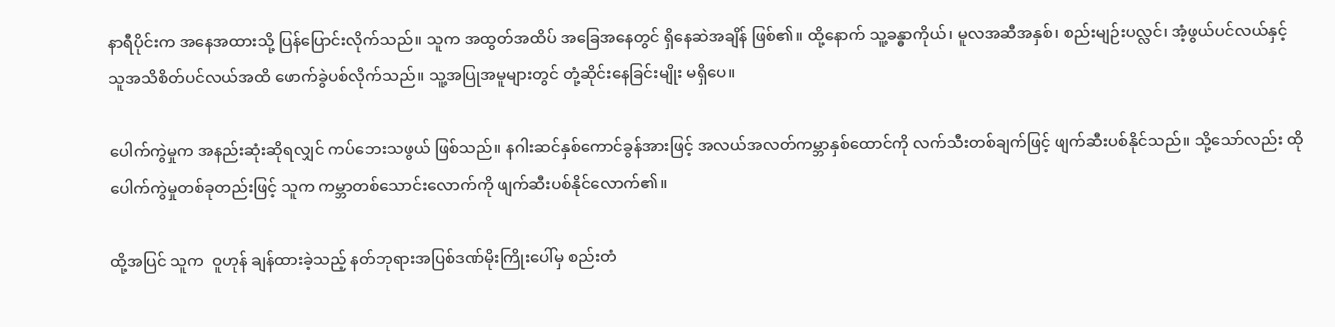နာရီပိုင်းက အနေအထားသို့ ပြန်ပြောင်းလိုက်သည်။ သူက အထွတ်အထိပ် အခြေအနေတွင် ရှိနေဆဲအချိန် ဖြစ်၏။ ထို့နောက် သူ့ခန္ဓာကိုယ်၊ မူလအဆီအနှစ်၊ စည်းမျဉ်းပလ္လင်၊ အံ့ဖွယ်ပင်လယ်နှင့် သူအသိစိတ်ပင်လယ်အထိ ဖောက်ခွဲပစ်လိုက်သည်။ သူ့အပြုအမူများတွင် တုံ့ဆိုင်းနေခြင်းမျိုး မရှိပေ။

ပေါက်ကွဲမှုက အနည်းဆုံးဆိုရလျှင် ကပ်ဘေးသဖွယ် ဖြစ်သည်။ နဂါးဆင်နှစ်ကောင်ခွန်အားဖြင့် အလယ်အလတ်ကမ္ဘာနှစ်ထောင်ကို လက်သီးတစ်ချက်ဖြင့် ဖျက်ဆီးပစ်နိုင်သည်။ သို့သော်လည်း ထိုပေါက်ကွဲမှုတစ်ခုတည်းဖြင့် သူက ကမ္ဘာတစ်သောင်းလောက်ကို ဖျက်ဆီးပစ်နိုင်လောက်၏။

ထို့အပြင် သူက  ဝူဟုန် ချန်ထားခဲ့သည့် နတ်ဘုရားအပြစ်ဒဏ်မိုးကြိုးပေါ်မှ စည်းတံ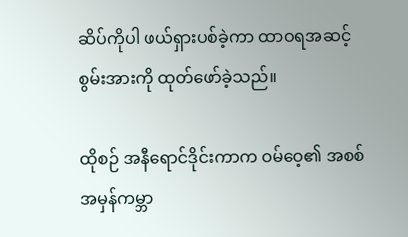ဆိပ်ကိုပါ ဖယ်ရှားပစ်ခဲ့ကာ ထာဝရအဆင့် စွမ်းအားကို ထုတ်ဖော်ခဲ့သည်။

ထိုစဉ် အနီရောင်ဒိုင်းကာက ဝမ်ဝေ့၏ အစစ်အမှန်ကမ္ဘာ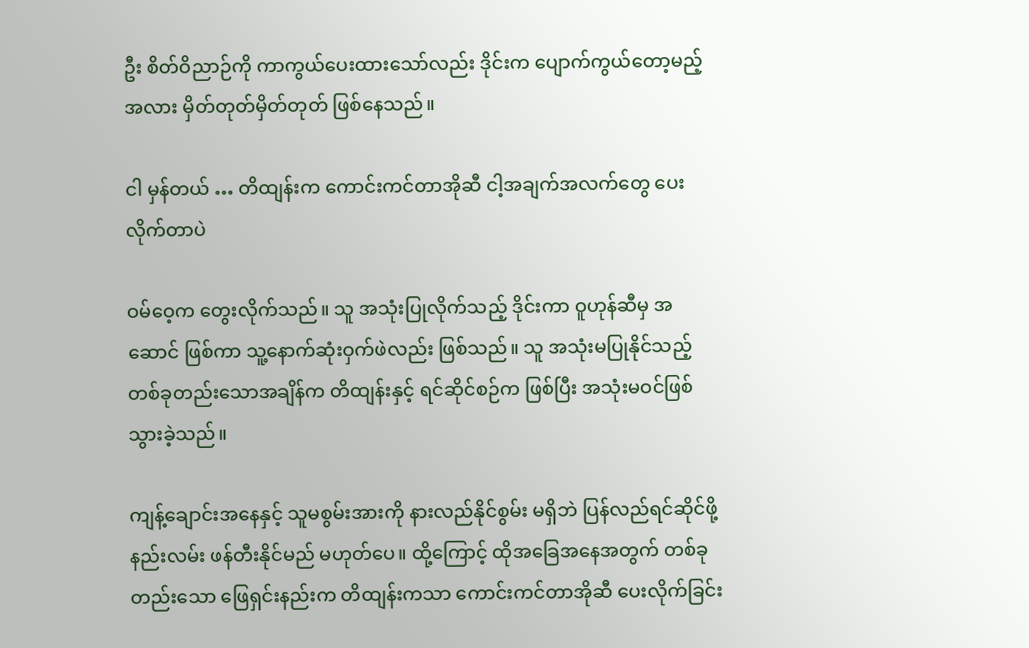ဦး စိတ်ဝိညာဉ်ကို ကာကွယ်ပေးထားသော်လည်း ဒိုင်းက ပျောက်ကွယ်တော့မည့်အလား မှိတ်တုတ်မှိတ်တုတ် ဖြစ်နေသည်။

ငါ မှန်တယ် … တိထျန်းက ကောင်းကင်တာအိုဆီ ငါ့အချက်အလက်တွေ ပေးလိုက်တာပဲ

ဝမ်ဝေ့က တွေးလိုက်သည်။ သူ အသုံးပြုလိုက်သည့် ဒိုင်းကာ ဝူဟုန်ဆီမှ အဆောင် ဖြစ်ကာ သူ့နောက်ဆုံးဝှက်ဖဲလည်း ဖြစ်သည်။ သူ အသုံးမပြုနိုင်သည့် တစ်ခုတည်းသောအချိန်က တိထျန်းနှင့် ရင်ဆိုင်စဉ်က ဖြစ်ပြီး အသုံးမဝင်ဖြစ်သွားခဲ့သည်။

ကျန့်ချောင်းအနေနှင့် သူမစွမ်းအားကို နားလည်နိုင်စွမ်း မရှိဘဲ ပြန်လည်ရင်ဆိုင်ဖို့ နည်းလမ်း ဖန်တီးနိုင်မည် မဟုတ်ပေ။ ထို့ကြောင့် ထိုအခြေအနေအတွက် တစ်ခုတည်းသော ဖြေရှင်းနည်းက တိထျန်းကသာ ကောင်းကင်တာအိုဆီ ပေးလိုက်ခြင်း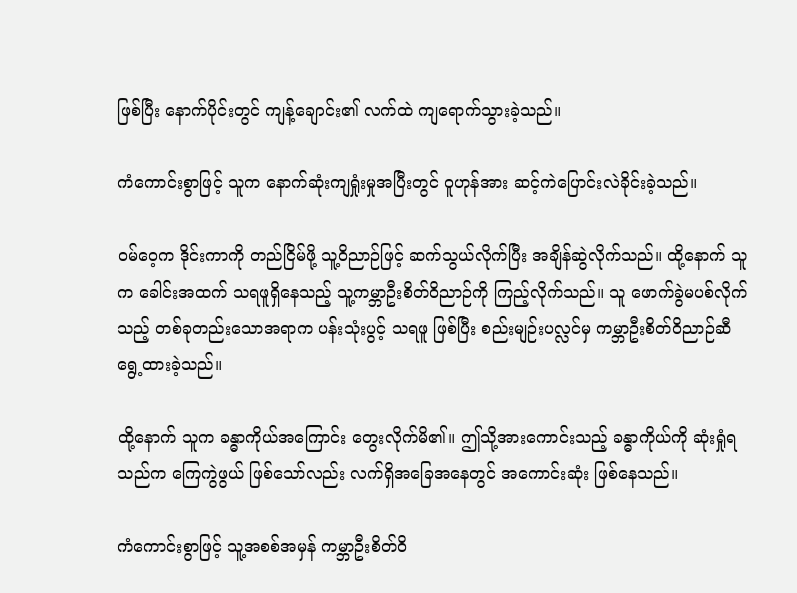ဖြစ်ပြီး နောက်ပိုင်းတွင် ကျန့်ချောင်း၏ လက်ထဲ ကျရောက်သွားခဲ့သည်။

ကံကောင်းစွာဖြင့် သူက နောက်ဆုံးကျရှုံးမှုအပြီးတွင် ဝူဟုန်အား ဆင့်ကဲပြောင်းလဲခိုင်းခဲ့သည်။

ဝမ်ဝေ့က ဒိုင်းကာကို တည်ငြိမ်ဖို့ သူ့ဝိညာဉ်ဖြင့် ဆက်သွယ်လိုက်ပြီး အချိန်ဆွဲလိုက်သည်။ ထို့နောက် သူက ခေါင်းအထက် သရဖူရှိနေသည့် သူ့ကမ္ဘာဦးစိတ်ဝိညာဉ်ကို ကြည့်လိုက်သည်။ သူ ဖောက်ခွဲမပစ်လိုက်သည့် တစ်ခုတည်းသောအရာက ပန်းသုံးပွင့် သရဖူ ဖြစ်ပြီး စည်းမျဉ်းပလ္လင်မှ ကမ္ဘာဦးစိတ်ဝိညာဉ်ဆီ ရွေ့ထားခဲ့သည်။

ထို့နောက် သူက ခန္ဓာကိုယ်အကြောင်း တွေးလိုက်မိ၏။ ဤသို့အားကောင်းသည့် ခန္ဓာကိုယ်ကို ဆုံးရှုံရသည်က ကြေကွဲဖွယ် ဖြစ်သော်လည်း လက်ရှိအခြေအနေတွင် အကောင်းဆုံး ဖြစ်နေသည်။

ကံကောင်းစွာဖြင့် သူ့အစစ်အမှန် ကမ္ဘာဦးစိတ်ဝိ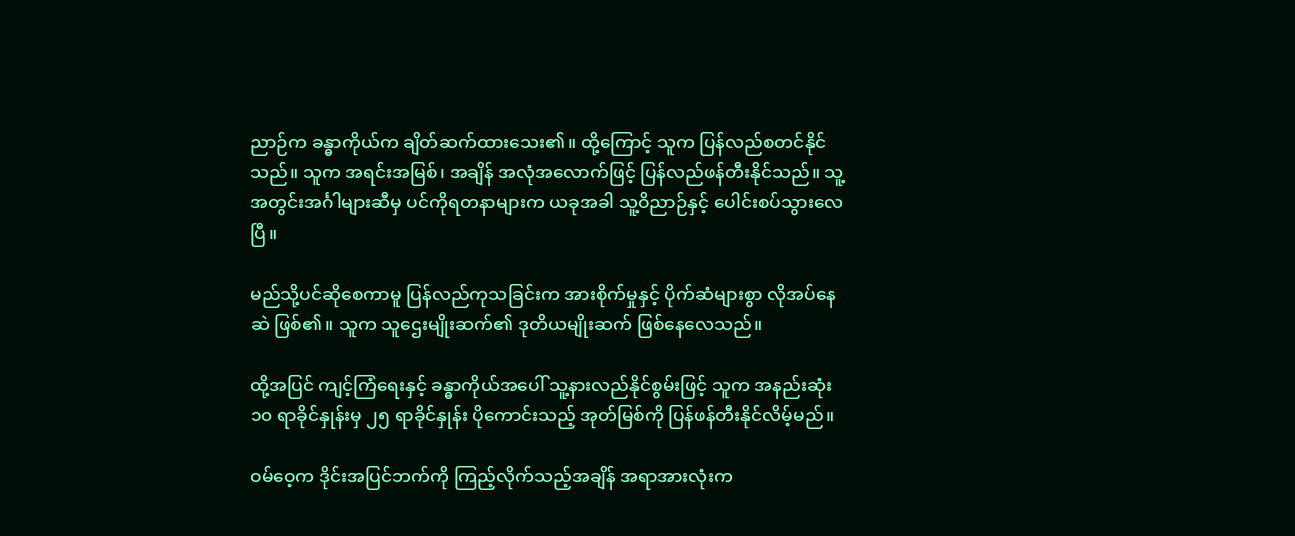ညာဉ်က ခန္ဓာကိုယ်က ချိတ်ဆက်ထားသေး၏။ ထို့ကြောင့် သူက ပြန်လည်စတင်နိုင်သည်။ သူက အရင်းအမြစ်၊ အချိန် အလုံအလောက်ဖြင့် ပြန်လည်ဖန်တီးနိုင်သည်။ သူ့အတွင်းအင်္ဂါများဆီမှ ပင်ကိုရတနာများက ယခုအခါ သူ့ဝိညာဉ်နှင့် ပေါင်းစပ်သွားလေပြီ။

မည်သို့ပင်ဆိုစေကာမူ ပြန်လည်ကုသခြင်းက အားစိုက်မှုနှင့် ပိုက်ဆံများစွာ လိုအပ်နေဆဲ ဖြစ်၏။ သူက သူဌေးမျိုးဆက်၏ ဒုတိယမျိုးဆက် ဖြစ်နေလေသည်။

ထို့အပြင် ကျင့်ကြံရေးနှင့် ခန္ဓာကိုယ်အပေါ် သူ့နားလည်နိုင်စွမ်းဖြင့် သူက အနည်းဆုံး ၁၀ ရာခိုင်နှုန်းမှ ၂၅ ရာခိုင်နှုန်း ပိုကောင်းသည့် အုတ်မြစ်ကို ပြန်ဖန်တီးနိုင်လိမ့်မည်။

ဝမ်ဝေ့က ဒိုင်းအပြင်ဘက်ကို ကြည့်လိုက်သည့်အချိန် အရာအားလုံးက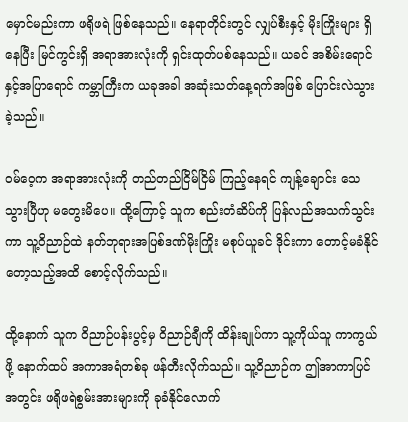မှောင်မည်းကာ ဖရိုဖရဲ ဖြစ်နေသည်။ နေရာတိုင်းတွင် လျှပ်စီးနှင့် မိုးကြိုးများ ရှိနေပြီး မြင်ကွင်းရှိ အရာအားလုံးကို ရှင်းထုတ်ပစ်နေသည်။ ယခင် အစိမ်းရောင်နှင့်အပြာရောင် ကမ္ဘာကြီးက ယခုအခါ အဆုံးသတ်နေ့ရက်အဖြစ် ပြောင်းလဲသွားခဲ့သည်။

ဝမ်ဝေ့က အရာအားလုံးကို တည်တည်ငြိမ်ငြိမ် ကြည့်နေရင် ကျန့်ချောင်း သေသွားပြီဟု မတွေးမိပေ။ ထို့ကြောင့် သူက စည်းတံဆိပ်ကို ပြန်လည်အသက်သွင်းကာ သူ့ဝိညာဉ်ထဲ နတ်ဘုရားအပြစ်ဒဏ်မိုးကြိုး မစုပ်ယူခင် ဒိုင်းကာ တောင့်မခံနိုင်တော့သည့်အထိ စောင့်လိုက်သည်။

ထို့နောက် သူက ဝိညာဉ်ပန်းပွင့်မှ ဝိညာဉ်ချီကို ထိန်းချုပ်ကာ သူ့ကိုယ်သူ ကာကွယ်ဖို့ နောက်ထပ် အကာအရံတစ်ခု ဖန်တီးလိုက်သည်။ သူ့ဝိညာဉ်က ဤအာကာပြင်အတွင်း ဖရိုဖရဲစွမ်းအားများကို ခုခံနိုင်လောက်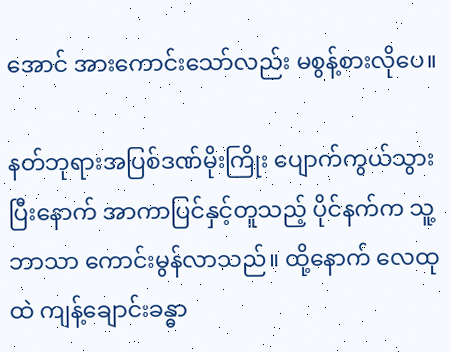အောင် အားကောင်းသော်လည်း မစွန့်စားလိုပေ။

နတ်ဘုရားအပြစ်ဒဏ်မိုးကြိုး ပျောက်ကွယ်သွားပြီးနောက် အာကာပြင်နှင့်တူသည့် ပိုင်နက်က သူ့ဘာသာ ကောင်းမွန်လာသည်။ ထို့နောက် လေထုထဲ ကျန့်ချောင်းခန္ဓာ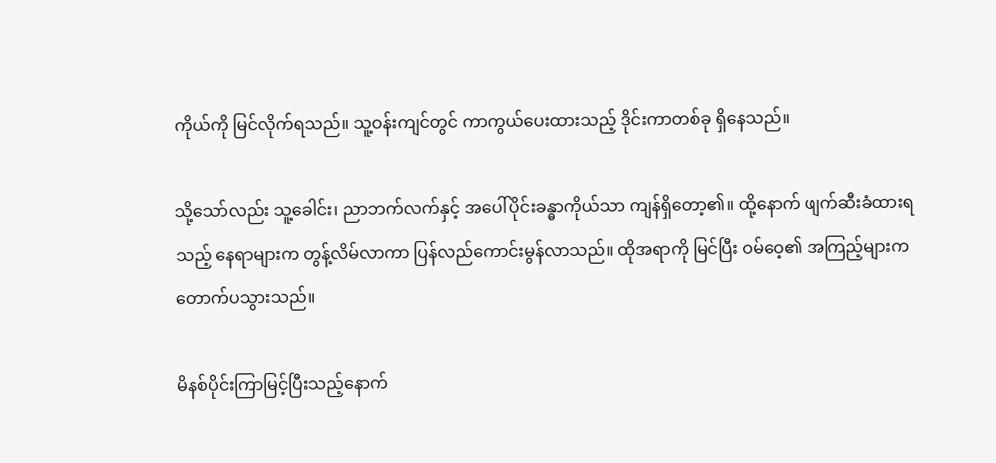ကိုယ်ကို မြင်လိုက်ရသည်။ သူ့ဝန်းကျင်တွင် ကာကွယ်ပေးထားသည့် ဒိုင်းကာတစ်ခု ရှိနေသည်။

သို့သော်လည်း သူ့ခေါင်း၊ ညာဘက်လက်နှင့် အပေါ်ပိုင်းခန္ဓာကိုယ်သာ ကျန်ရှိတော့၏။ ထို့နောက် ဖျက်ဆီးခံထားရသည့် နေရာများက တွန့်လိမ်လာကာ ပြန်လည်ကောင်းမွန်လာသည်။ ထိုအရာကို မြင်ပြီး ဝမ်ဝေ့၏ အကြည့်များက တောက်ပသွားသည်။

မိနစ်ပိုင်းကြာမြင့်ပြီးသည့်နောက်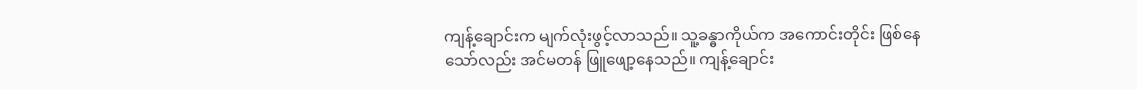ကျန့်ချောင်းက မျက်လုံးဖွင့်လာသည်။ သူ့ခန္ဓာကိုယ်က အကောင်းတိုင်း ဖြစ်နေသော်လည်း အင်မတန် ဖြူဖျော့နေသည်။ ကျန့်ချောင်း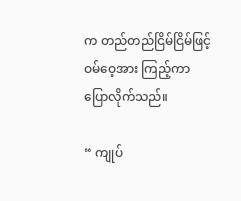က တည်တည်ငြိမ်ငြိမ်ဖြင့် ဝမ်ဝေ့အား ကြည့်ကာ ပြောလိုက်သည်။

“ ကျုပ်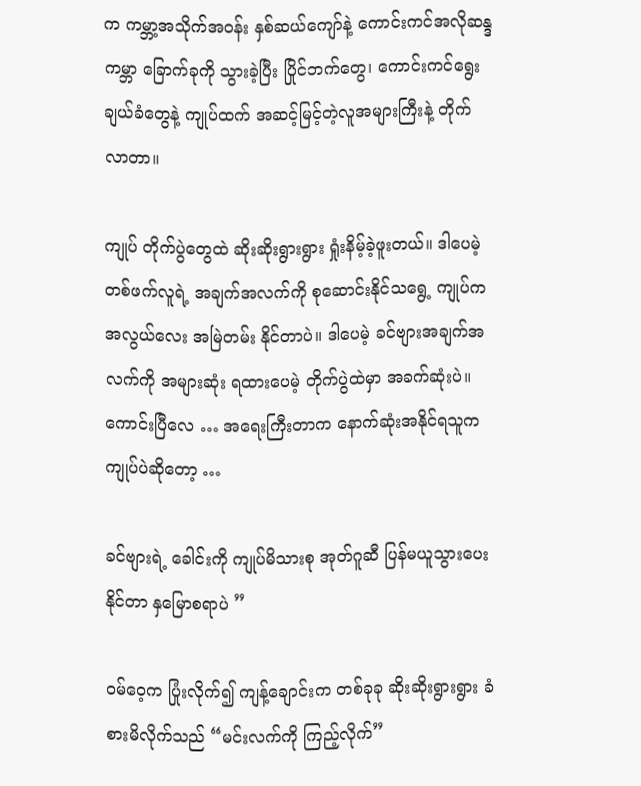က ကမ္ဘာ့အသိုက်အဝန်း နှစ်ဆယ်ကျော်နဲ့ ကောင်းကင်အလိုဆန္ဒ ကမ္ဘာ ခြောက်ခုကို သွားခဲ့ပြီး ပြိုင်ဘက်တွေ၊ ကောင်းကင်ရွေးချယ်ခံတွေနဲ့ ကျုပ်ထက် အဆင့်မြင့်တဲ့လူအများကြီးနဲ့ တိုက်လာတာ။

ကျုပ် တိုက်ပွဲတွေထဲ ဆိုးဆိုးရွားရွား ရှုံးနိမ့်ခဲ့ဖူးတယ်။ ဒါပေမဲ့ တစ်ဖက်လူရဲ့ အချက်အလက်ကို စုဆောင်းနိုင်သရွေ့ ကျုပ်က အလွယ်လေး အမြဲတမ်း နိုင်တာပဲ။ ဒါပေမဲ့ ခင်ဗျားအချက်အလက်ကို အများဆုံး ရထားပေမဲ့ တိုက်ပွဲထဲမှာ အခက်ဆုံးပဲ။ ကောင်းပြီလေ … အရေးကြီးတာက နောက်ဆုံးအနိုင်ရသူက ကျုပ်ပဲဆိုတော့ …

ခင်ဗျားရဲ့ ခေါင်းကို ကျုပ်မိသားစု အုတ်ဂူဆီ ပြန်မယူသွားပေးနိုင်တာ နှမြောစရာပဲ ”

ဝမ်ဝေ့က ပြုံးလိုက်၍ ကျန့်ချောင်းက တစ်ခုခု ဆိုးဆိုးရွားရွား ခံစားမိလိုက်သည် “မင်းလက်ကို ကြည့်လိုက်”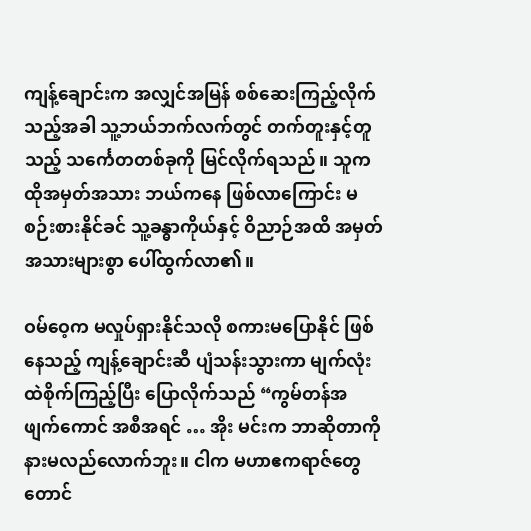ကျန့်ချောင်းက အလျှင်အမြန် စစ်ဆေးကြည့်လိုက်သည့်အခါ သူ့ဘယ်ဘက်လက်တွင် တက်တူးနှင့်တူသည့် သင်္ကေတတစ်ခုကို မြင်လိုက်ရသည်။ သူက ထိုအမှတ်အသား ဘယ်ကနေ ဖြစ်လာကြောင်း မစဉ်းစားနိုင်ခင် သူ့ခန္ဓာကိုယ်နှင့် ဝိညာဉ်အထိ အမှတ်အသားများစွာ ပေါ်ထွက်လာ၏။

ဝမ်ဝေ့က မလှုပ်ရှားနိုင်သလို စကားမပြောနိုင် ဖြစ်နေသည့် ကျန့်ချောင်းဆီ ပျံသန်းသွားကာ မျက်လုံးထဲစိုက်ကြည့်ပြီး ပြောလိုက်သည် “ကွမ်တန်အဖျက်ကောင် အစီအရင် … အိုး မင်းက ဘာဆိုတာကို နားမလည်လောက်ဘူး။ ငါက မဟာဧကရာဇ်တွေတောင်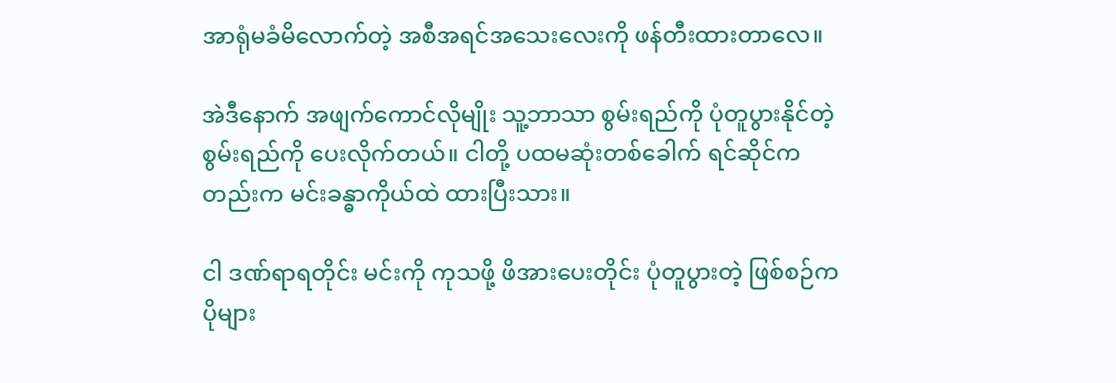အာရုံမခံမိလောက်တဲ့ အစီအရင်အသေးလေးကို ဖန်တီးထားတာလေ။

အဲဒီနောက် အဖျက်ကောင်လိုမျိုး သူ့ဘာသာ စွမ်းရည်ကို ပုံတူပွားနိုင်တဲ့ စွမ်းရည်ကို ပေးလိုက်တယ်။ ငါတို့ ပထမဆုံးတစ်ခေါက် ရင်ဆိုင်ကတည်းက မင်းခန္ဓာကိုယ်ထဲ ထားပြီးသား။

ငါ ဒဏ်ရာရတိုင်း မင်းကို ကုသဖို့ ဖိအားပေးတိုင်း ပုံတူပွားတဲ့ ဖြစ်စဉ်က ပိုများ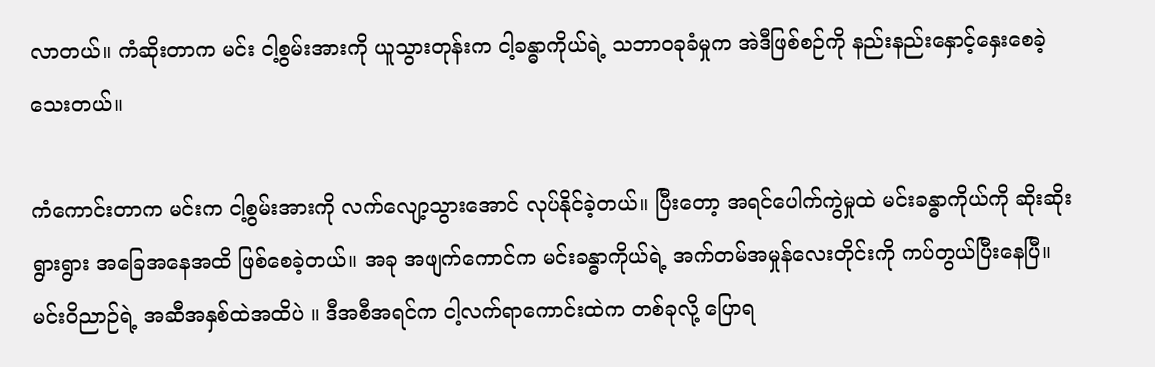လာတယ်။ ကံဆိုးတာက မင်း ငါ့စွမ်းအားကို ယူသွားတုန်းက ငါ့ခန္ဓာကိုယ်ရဲ့ သဘာဝခုခံမှုက အဲဒီဖြစ်စဉ်ကို နည်းနည်းနှောင့်နှေးစေခဲ့သေးတယ်။

ကံကောင်းတာက မင်းက ငါ့စွမ်းအားကို လက်လျော့သွားအောင် လုပ်နိုင်ခဲ့တယ်။ ပြီးတော့ အရင်ပေါက်ကွဲမှုထဲ မင်းခန္ဓာကိုယ်ကို ဆိုးဆိုးရွားရွား အခြေအနေအထိ ဖြစ်စေခဲ့တယ်။ အခု အဖျက်ကောင်က မင်းခန္ဓာကိုယ်ရဲ့ အက်တမ်အမှုန်လေးတိုင်းကို ကပ်တွယ်ပြီးနေပြီ။ မင်းဝိညာဉ်ရဲ့ အဆီအနှစ်ထဲအထိပဲ ။ ဒီအစီအရင်က ငါ့လက်ရာကောင်းထဲက တစ်ခုလို့ ပြောရ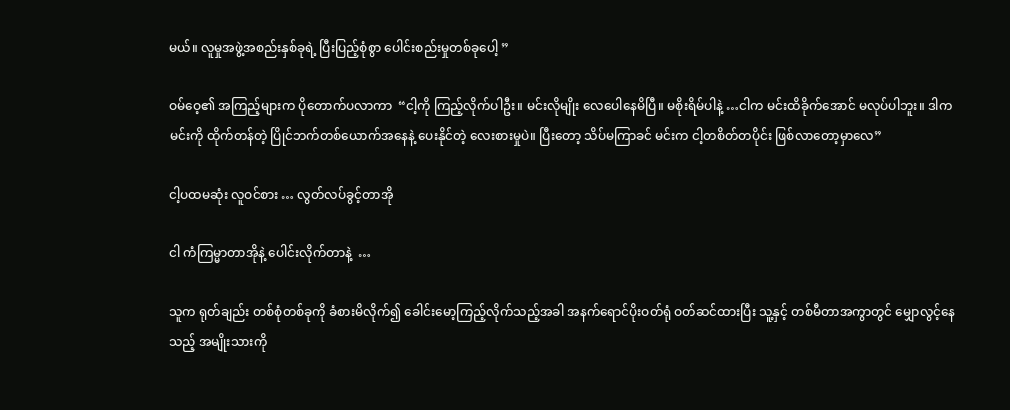မယ်။ လူမှုအဖွဲ့အစည်းနှစ်ခုရဲ့ ပြီးပြည့်စုံစွာ ပေါင်းစည်းမှုတစ်ခုပေါ့ ”

ဝမ်ဝေ့၏ အကြည့်များက ပိုတောက်ပလာကာ  “ငါ့ကို ကြည့်လိုက်ပါဦး။ မင်းလိုမျိုး လေပေါနေမိပြီ။ မစိုးရိမ်ပါနဲ့ …ငါက မင်းထိခိုက်အောင် မလုပ်ပါဘူး။ ဒါက မင်းကို ထိုက်တန်တဲ့ ပြိုင်ဘက်တစ်ယောက်အနေနဲ့ ပေးနိုင်တဲ့ လေးစားမှုပဲ။ ပြီးတော့ သိပ်မကြာခင် မင်းက ငါ့တစိတ်တပိုင်း ဖြစ်လာတော့မှာလေ”

ငါ့ပထမဆုံး လူဝင်စား … လွတ်လပ်ခွင့်တာအို

ငါ ကံကြမ္မာတာအိုနဲ့ ပေါင်းလိုက်တာနဲ့  …

သူက ရုတ်ချည်း တစ်စုံတစ်ခုကို ခံစားမိလိုက်၍ ခေါင်းမော့ကြည့်လိုက်သည့်အခါ အနက်ရောင်ပိုးဝတ်ရုံ ဝတ်ဆင်ထားပြီး သူ့နှင့် တစ်မီတာအကွာတွင် မျှောလွင့်နေသည့် အမျိုးသားကို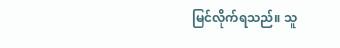မြင်လိုက်ရသည်။ သူ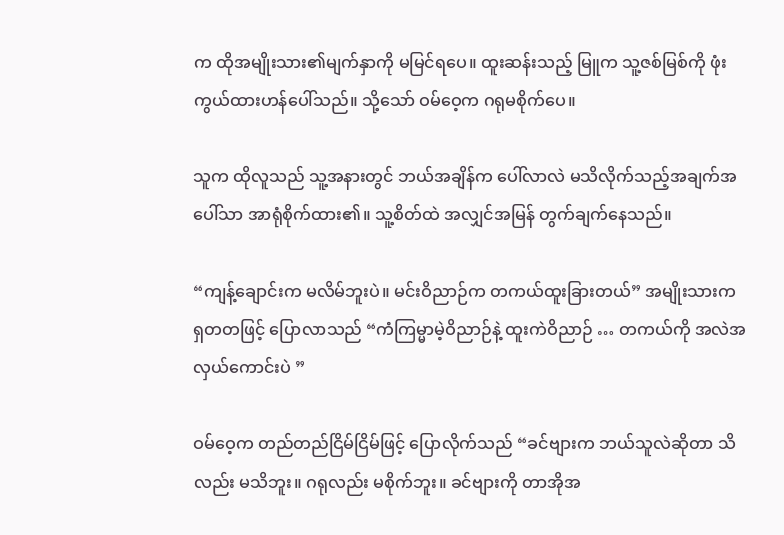က ထိုအမျိုးသား၏မျက်နှာကို မမြင်ရပေ။ ထူးဆန်းသည့် မြူက သူ့ဇစ်မြစ်ကို ဖုံးကွယ်ထားဟန်ပေါ်သည်။ သို့သော် ဝမ်ဝေ့က ဂရုမစိုက်ပေ။

သူက ထိုလူသည် သူ့အနားတွင် ဘယ်အချိန်က ပေါ်လာလဲ မသိလိုက်သည့်အချက်အပေါ်သာ အာရုံစိုက်ထား၏။ သူ့စိတ်ထဲ အလျှင်အမြန် တွက်ချက်နေသည်။

“ကျန့်ချောင်းက မလိမ်ဘူးပဲ။ မင်းဝိညာဉ်က တကယ်ထူးခြားတယ်” အမျိုးသားက ရှတတဖြင့် ပြောလာသည် “ကံကြမ္မာမဲ့ဝိညာဉ်နဲ့ ထူးကဲဝိညာဉ် … တကယ်ကို အလဲအလှယ်ကောင်းပဲ ”

ဝမ်ဝေ့က တည်တည်ငြိမ်ငြိမ်ဖြင့် ပြောလိုက်သည် “ခင်ဗျားက ဘယ်သူလဲဆိုတာ သိလည်း မသိဘူး။ ဂရုလည်း မစိုက်ဘူး။ ခင်ဗျားကို တာအိုအ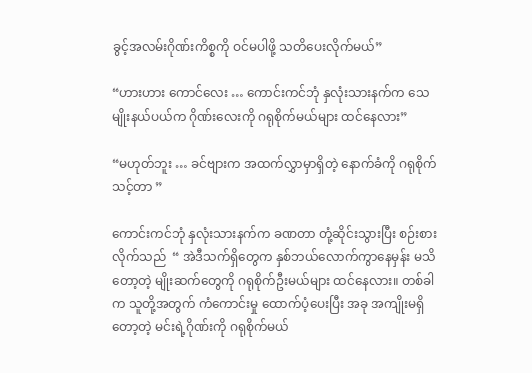ခွင့်အလမ်းဂိုဏ်းကိစ္စကို ဝင်မပါဖို့ သတိပေးလိုက်မယ်”

“ဟားဟား ကောင်လေး … ကောင်းကင်ဘုံ နှလုံးသားနက်က သေမျိုးနယ်ပယ်က ဂိုဏ်းလေးကို ဂရုစိုက်မယ်များ ထင်နေလား”

“မဟုတ်ဘူး … ခင်ဗျားက အထက်လွှာမှာရှိတဲ့ နောက်ခံကို ဂရုစိုက်သင့်တာ ”

ကောင်းကင်ဘုံ နှလုံးသားနက်က ခဏတာ တုံ့ဆိုင်းသွားပြီး စဉ်းစားလိုက်သည်  “ အဲဒီသက်ရှိတွေက နှစ်ဘယ်လောက်ကွာနေမှန်း မသိတော့တဲ့ မျိုးဆက်တွေကို ဂရုစိုက်ဦးမယ်များ ထင်နေလား။ တစ်ခါက သူတို့အတွက် ကံကောင်းမှု ထောက်ပံ့ပေးပြီး အခု အကျိုးမရှိတော့တဲ့ မင်းရဲ့ဂိုဏ်းကို ဂရုစိုက်မယ်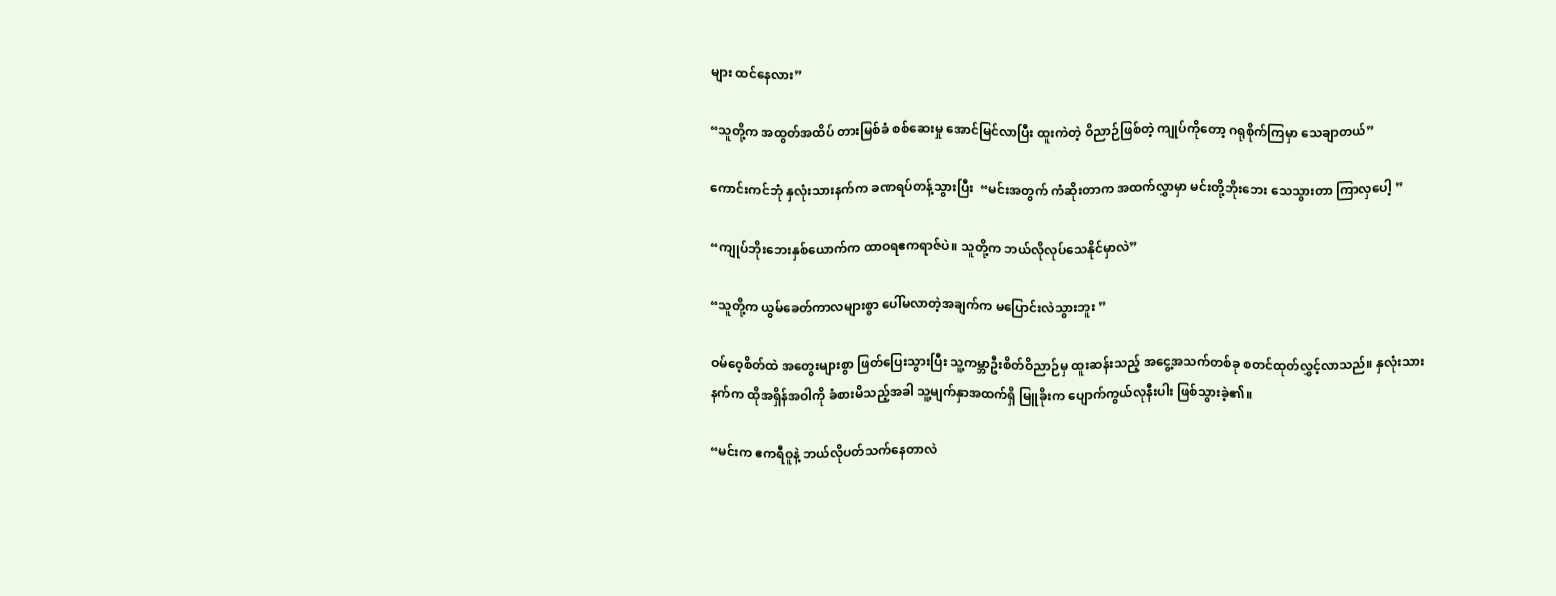များ ထင်နေလား”

“သူတို့က အထွတ်အထိပ် တားမြစ်ခံ စစ်ဆေးမှု အောင်မြင်လာပြီး ထူးကဲတဲ့ ဝိညာဉ်ဖြစ်တဲ့ ကျုပ်ကိုတော့ ဂရုစိုက်ကြမှာ သေချာတယ်”

ကောင်းကင်ဘုံ နှလုံးသားနက်က ခဏရပ်တန့်သွားပြီး  “မင်းအတွက် ကံဆိုးတာက အထက်လွှာမှာ မင်းတို့ဘိုးဘေး သေသွားတာ ကြာလှပေါ့ ”

“ကျုပ်ဘိုးဘေးနှစ်ယောက်က ထာဝရဧကရာဇ်ပဲ။ သူတို့က ဘယ်လိုလုပ်သေနိုင်မှာလဲ”

“သူတို့က ယွမ်ခေတ်ကာလများစွာ ပေါ်မလာတဲ့အချက်က မပြောင်းလဲသွားဘူး ”

ဝမ်ဝေ့စိတ်ထဲ အတွေးများစွာ ဖြတ်ပြေးသွားပြီး သူ့ကမ္ဘာဦးစိတ်ဝိညာဉ်မှ ထူးဆန်းသည့် အငွေ့အသက်တစ်ခု စတင်ထုတ်လွှင့်လာသည်။ နှလုံးသားနက်က ထိုအရှိန်အဝါကို ခံစားမိသည့်အခါ သူ့မျက်နှာအထက်ရှိ မြူခိုးက ပျောက်ကွယ်လုနီးပါး ဖြစ်သွားခဲ့၏။

“မင်းက ဧကရီဝူနဲ့ ဘယ်လိုပတ်သက်နေတာလဲ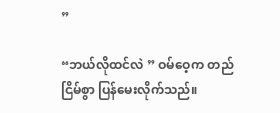”

“ဘယ်လိုထင်လဲ ” ဝမ်ဝေ့က တည်ငြိမ်စွာ ပြန်မေးလိုက်သည်။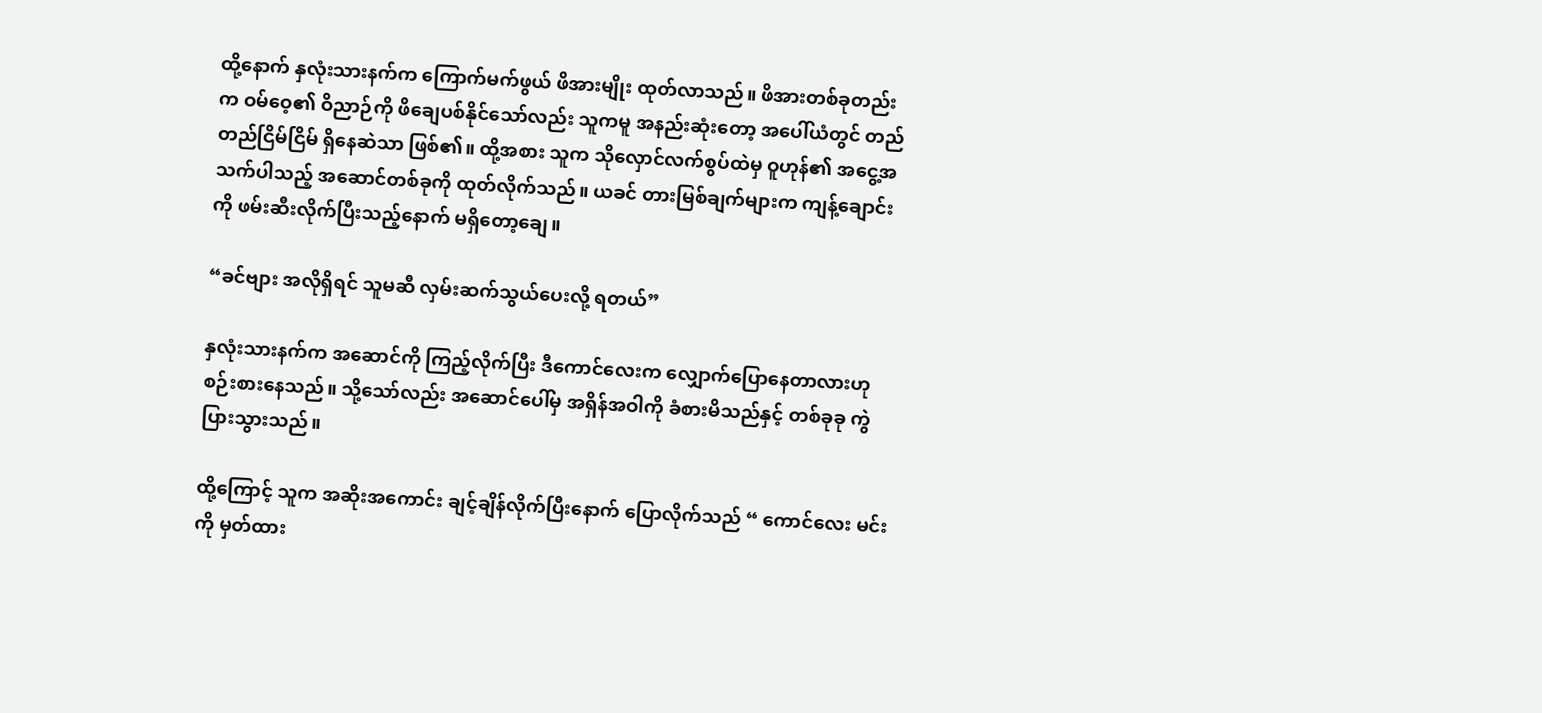ထို့နောက် နှလုံးသားနက်က ကြောက်မက်ဖွယ် ဖိအားမျိုး ထုတ်လာသည်။ ဖိအားတစ်ခုတည်းက ဝမ်ဝေ့၏ ဝိညာဉ်ကို ဖိချေပစ်နိုင်သော်လည်း သူကမူ အနည်းဆုံးတော့ အပေါ်ယံတွင် တည်တည်ငြိမ်ငြိမ် ရှိနေဆဲသာ ဖြစ်၏။ ထို့အစား သူက သိုလှောင်လက်စွပ်ထဲမှ ဝူဟုန်၏ အငွေ့အသက်ပါသည့် အဆောင်တစ်ခုကို ထုတ်လိုက်သည်။ ယခင် တားမြစ်ချက်များက ကျန့်ချောင်းကို ဖမ်းဆီးလိုက်ပြီးသည့်နောက် မရှိတော့ချေ။

“ခင်ဗျား အလိုရှိရင် သူမဆီ လှမ်းဆက်သွယ်ပေးလို့ ရတယ်”

နှလုံးသားနက်က အဆောင်ကို ကြည့်လိုက်ပြီး ဒီကောင်လေးက လျှောက်ပြောနေတာလားဟု စဉ်းစားနေသည်။ သို့သော်လည်း အဆောင်ပေါ်မှ အရှိန်အဝါကို ခံစားမိသည်နှင့် တစ်ခုခု ကွဲပြားသွားသည်။

ထို့ကြောင့် သူက အဆိုးအကောင်း ချင့်ချိန်လိုက်ပြီးနောက် ပြောလိုက်သည် “ ကောင်လေး မင်းကို မှတ်ထား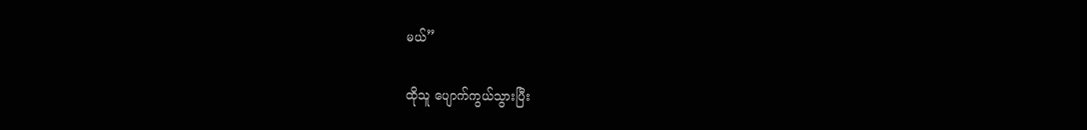မယ်”

ထိုသူ ပျောက်ကွယ်သွားပြီး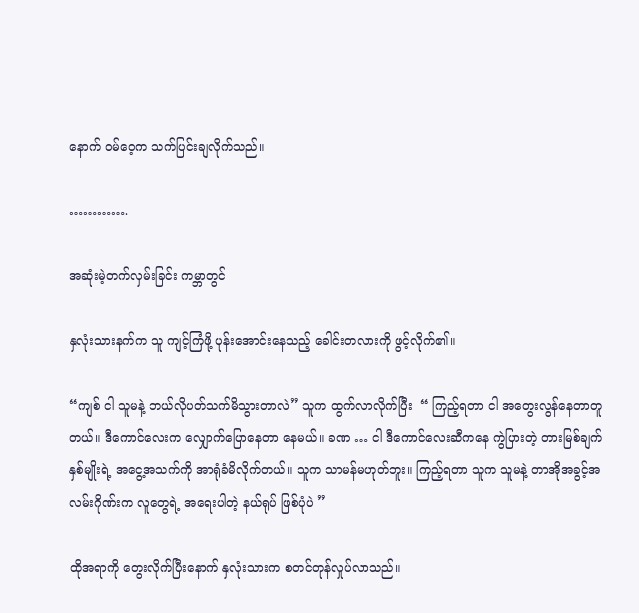နောက် ဝမ်ဝေ့က သက်ပြင်းချလိုက်သည်။

………….

အဆုံးမဲ့တက်လှမ်းခြင်း ကမ္ဘာတွင်

နှလုံးသားနက်က သူ ကျင့်ကြံဖို့ ပုန်းအောင်းနေသည့် ခေါင်းတလားကို ဖွင့်လိုက်၏။

“ကျစ် ငါ သူမနဲ့ ဘယ်လိုပတ်သက်မိသွားတာလဲ” သူက ထွက်လာလိုက်ပြီး  “ ကြည့်ရတာ ငါ အတွေးလွန်နေတာတူတယ်။ ဒီကောင်လေးက လျှောက်ပြောနေတာ နေမယ်။ ခဏ … ငါ ဒီကောင်လေးဆီကနေ ကွဲပြားတဲ့ တားမြစ်ချက်နှစ်မျိုးရဲ့ အငွေ့အသက်ကို အာရုံခံမိလိုက်တယ်။ သူက သာမန်မဟုတ်ဘူး။ ကြည့်ရတာ သူက သူမနဲ့ တာအိုအခွင့်အလမ်းဂိုဏ်းက လူတွေရဲ့ အရေးပါတဲ့ နယ်ရုပ် ဖြစ်ပုံပဲ ”

ထိုအရာကို တွေးလိုက်ပြီးနောက် နှလုံးသားက စတင်တုန်လှုပ်လာသည်။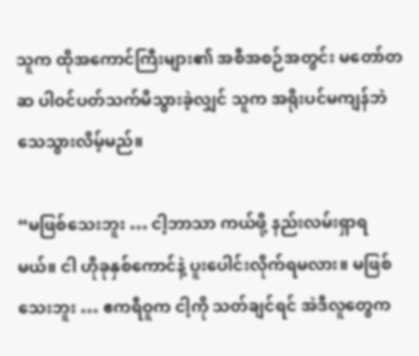သူက ထိုအကောင်ကြီးများ၏ အစီအစဉ်အတွင်း မတော်တဆ ပါဝင်ပတ်သက်မိသွားခဲ့လျှင် သူက အရိုးပင်မကျန်ဘဲ သေသွားလိမ့်မည်။

“မဖြစ်သေးဘူး … ငါ့ဘာသာ ကယ်ဖို့ နည်းလမ်းရှာရမယ်။ ငါ ဟိုခုနှစ်ကောင်နဲ့ ပူးပေါင်းလိုက်ရမလား။ မဖြစ်သေးဘူး … ဧကရီဝူက ငါ့ကို သတ်ချင်ရင် အဲဒီလူတွေက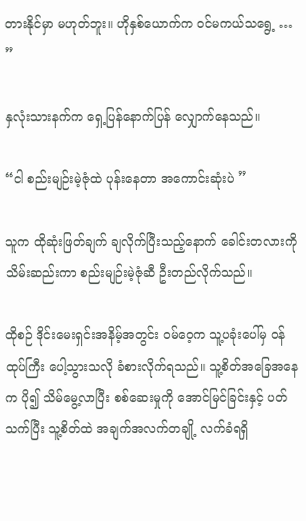တားနိုင်မှာ မဟုတ်ဘူး။ ဟိုနှစ်ယောက်က ဝင်မကယ်သရွေ့ … ”

နှလုံးသားနက်က ရှေ့ပြန်နောက်ပြန် လျှောက်နေသည်။

“ငါ စည်းမျဉ်းမဲ့ဇုံထဲ ပုန်းနေတာ အကောင်းဆုံးပဲ ”

သူက ထိုဆုံးဖြတ်ချက် ချလိုက်ပြီးသည့်နောက် ခေါင်းတလားကို သိမ်းဆည်းကာ စည်းမျဉ်းမဲ့ဇုံဆီ ဦးတည်လိုက်သည်။

ထိုစဉ် ဒိုင်းမေးရှင်းအနိမ့်အတွင်း ဝမ်ဝေ့က သူ့ပခုံးပေါ်မှ ဝန်ထုပ်ကြီး ပေါ့သွားသလို ခံစားလိုက်ရသည်။ သူ့စိတ်အခြေအနေက ပို၍ သိမ်မွေ့လာပြီး စစ်ဆေးမှုကို အောင်မြင်ခြင်းနှင့် ပတ်သက်ပြီး သူ့စိတ်ထဲ အချက်အလက်တချို့ လက်ခံရရှိ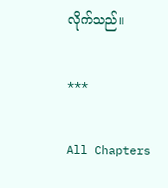လိုက်သည်။

***

All Chapters